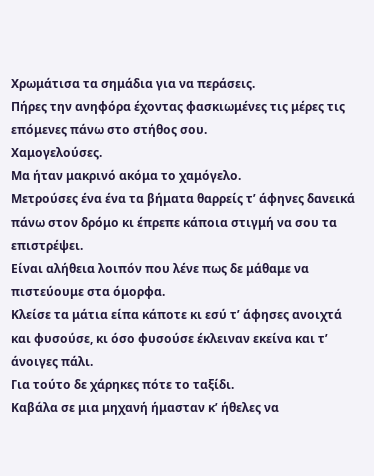Χρωμάτισα τα σημάδια για να περάσεις.
Πήρες την ανηφόρα έχοντας φασκιωμένες τις μέρες τις επόμενες πάνω στο στήθος σου.
Χαμογελούσες.
Μα ήταν μακρινό ακόμα το χαμόγελο.
Μετρούσες ένα ένα τα βήματα θαρρείς τ’ άφηνες δανεικά πάνω στον δρόμο κι έπρεπε κάποια στιγμή να σου τα επιστρέψει.
Είναι αλήθεια λοιπόν που λένε πως δε μάθαμε να πιστεύουμε στα όμορφα.
Κλείσε τα μάτια είπα κάποτε κι εσύ τ’ άφησες ανοιχτά και φυσούσε, κι όσο φυσούσε έκλειναν εκείνα και τ’ άνοιγες πάλι.
Για τούτο δε χάρηκες πότε το ταξίδι.
Καβάλα σε μια μηχανή ήμασταν κ’ ήθελες να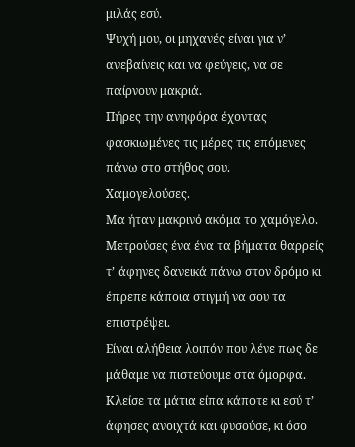μιλάς εσύ.
Ψυχή μου, οι μηχανές είναι για ν’ ανεβαίνεις και να φεύγεις, να σε παίρνουν μακριά.
Πήρες την ανηφόρα έχοντας φασκιωμένες τις μέρες τις επόμενες πάνω στο στήθος σου.
Χαμογελούσες.
Μα ήταν μακρινό ακόμα το χαμόγελο.
Μετρούσες ένα ένα τα βήματα θαρρείς τ’ άφηνες δανεικά πάνω στον δρόμο κι έπρεπε κάποια στιγμή να σου τα επιστρέψει.
Είναι αλήθεια λοιπόν που λένε πως δε μάθαμε να πιστεύουμε στα όμορφα.
Κλείσε τα μάτια είπα κάποτε κι εσύ τ’ άφησες ανοιχτά και φυσούσε, κι όσο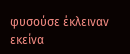φυσούσε έκλειναν εκείνα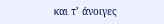και τ’ άνοιγες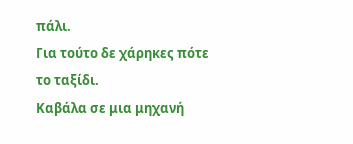πάλι.
Για τούτο δε χάρηκες πότε το ταξίδι.
Καβάλα σε μια μηχανή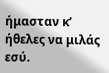ήμασταν κ’ ήθελες να μιλάς εσύ.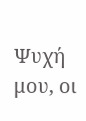Ψυχή μου, οι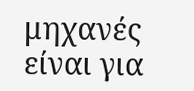μηχανές είναι για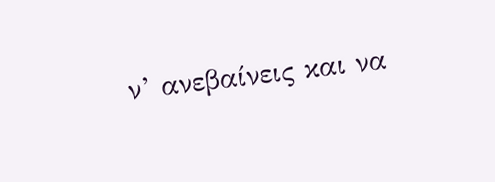ν’ ανεβαίνεις και να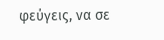φεύγεις, να σε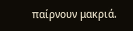παίρνουν μακριά.